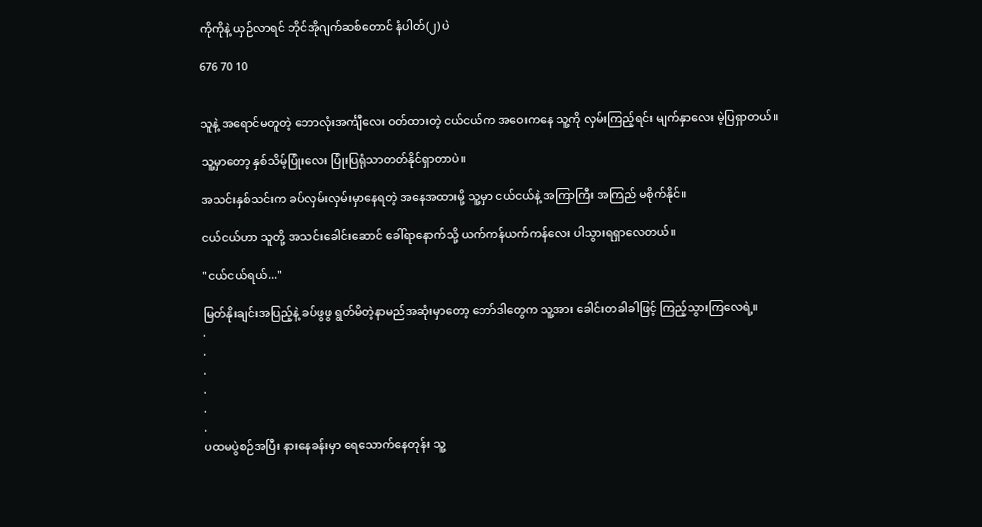ကိုကိုနဲ့ ယှဉ်လာရင် ဘိုင်အိုဂျက်ဆစ်တောင် နံပါတ်(၂) ပဲ

676 70 10


သူနဲ့ အရောင်မတူတဲ့ ဘောလုံးအင်္ကျီလေး ဝတ်ထားတဲ့ ငယ်ငယ်က အဝေးကနေ သူ့ကို လှမ်းကြည့်ရင်း မျက်နှာလေး မဲ့ပြရှာတယ်။

သူ့မှာတော့ နှစ်သိမ့်ပြုံးလေး ပြုံးပြရုံသာတတ်နိုင်ရှာတာပဲ။

အသင်းနှစ်သင်းက ခပ်လှမ်းလှမ်းမှာနေရတဲ့ အနေအထားမို့ သူ့မှာ ငယ်ငယ်နဲ့ အကြာကြီး အကြည် မစိုက်နိုင်။

ငယ်ငယ်ဟာ သူတို့ အသင်းခေါင်းဆောင် ခေါ်ရာနောက်သို့ ယက်ကန်ယက်ကန်လေး ပါသွားရရှာလေတယ်။

"ငယ်ငယ်ရယ်..."

မြတ်နိုးချင်းအပြည့်နဲ့ ခပ်ဖွဖွ ရွတ်မိတဲ့နာမည်အဆုံးမှာတော့ ဘော်ဒါတွေက သူ့အား ခေါင်းတခါခါဖြင့် ကြည့်သွားကြလေရဲ့။
.
.
.
.
.
.
ပထမပွဲစဉ်အပြီး နားနေခန်းမှာ ရေသောက်နေတုန်း သူ့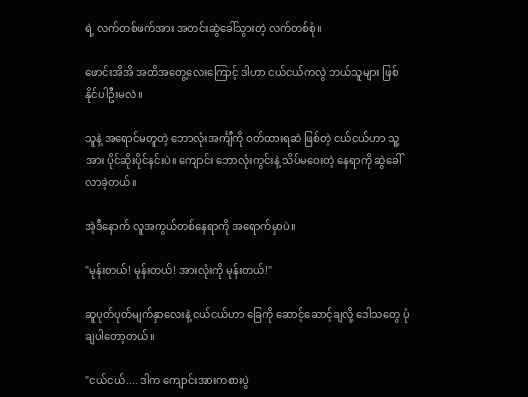ရဲ့ လက်တစ်ဖက်အား အတင်းဆွဲခေါ်သွားတဲ့ လက်တစ်စုံ။

ဖောင်းအိအိ အထိအတွေ့လေးကြောင့် ဒါဟာ ငယ်ငယ်ကလွဲ ဘယ်သူများ ဖြစ်နိုင်ပါဦးမလဲ။

သူနဲ့ အရောင်မတူတဲ့ ဘောလုံးအင်္ကျီကို ဝတ်ထားရဆဲ ဖြစ်တဲ့ ငယ်ငယ်ဟာ သူ့အား ပိုင်ဆိုးပိုင်နင်းပဲ။ ကျောင်း ဘောလုံးကွင်းနဲ့ သိပ်မဝေးတဲ့ နေရာကို ဆွဲခေါ်လာခဲ့တယ်။

အဲ့ဒီနောက် လူအကွယ်တစ်နေရာကို အရောက်မှာပဲ။

"မုန်းတယ်! မုန်းတယ်! အားလုံးကို မုန်းတယ်!"

ဆူပုတ်ပုတ်မျက်နှာလေးနဲ့ ငယ်ငယ်ဟာ ခြေကို ဆောင့်ဆောင့်ချလို့ ဒေါသတွေ ပုံချပါတော့တယ်။

"ငယ်ငယ်.... ဒါက ကျောင်းအားကစားပွဲ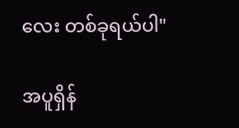လေး တစ်ခုရယ်ပါ"

အပူရှိန်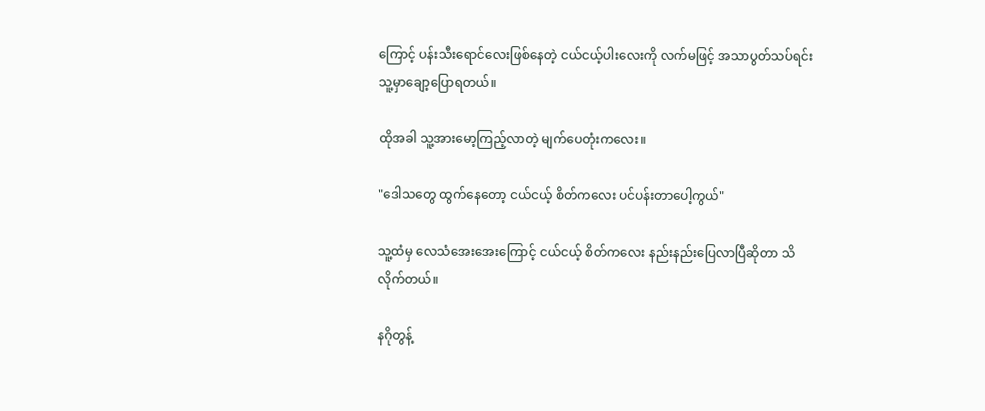ကြောင့် ပန်းသီးရောင်လေးဖြစ်နေတဲ့ ငယ်ငယ့်ပါးလေးကို လက်မဖြင့် အသာပွတ်သပ်ရင်း သူ့မှာချော့ပြောရတယ်။

ထိုအခါ သူ့အားမော့ကြည့်လာတဲ့ မျက်ပေတုံးကလေး။

"ဒေါသတွေ ထွက်နေတော့ ငယ်ငယ့် စိတ်ကလေး ပင်ပန်းတာပေါ့ကွယ်"

သူ့ထံမှ လေသံအေးအေးကြောင့် ငယ်ငယ့် စိတ်ကလေး နည်းနည်းပြေလာပြီဆိုတာ သိလိုက်တယ်။

နဂိုတွန့်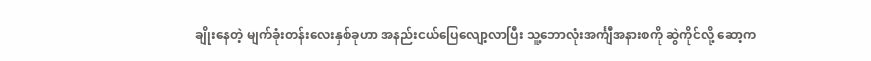ချိုးနေတဲ့ မျက်ခုံးတန်းလေးနှစ်ခုဟာ အနည်းငယ်ပြေလျော့လာပြီး သူ့ဘောလုံးအင်္ကျီအနားစကို ဆွဲကိုင်လို့ ဆော့က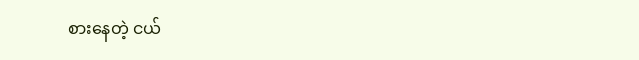စားနေတဲ့ ငယ်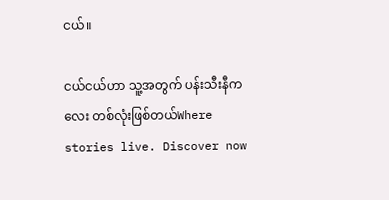ငယ်။

ငယ်ငယ်ဟာ သူ့အတွက် ပန်းသီးနီကလေး တစ်လုံးဖြစ်တယ်Where stories live. Discover now